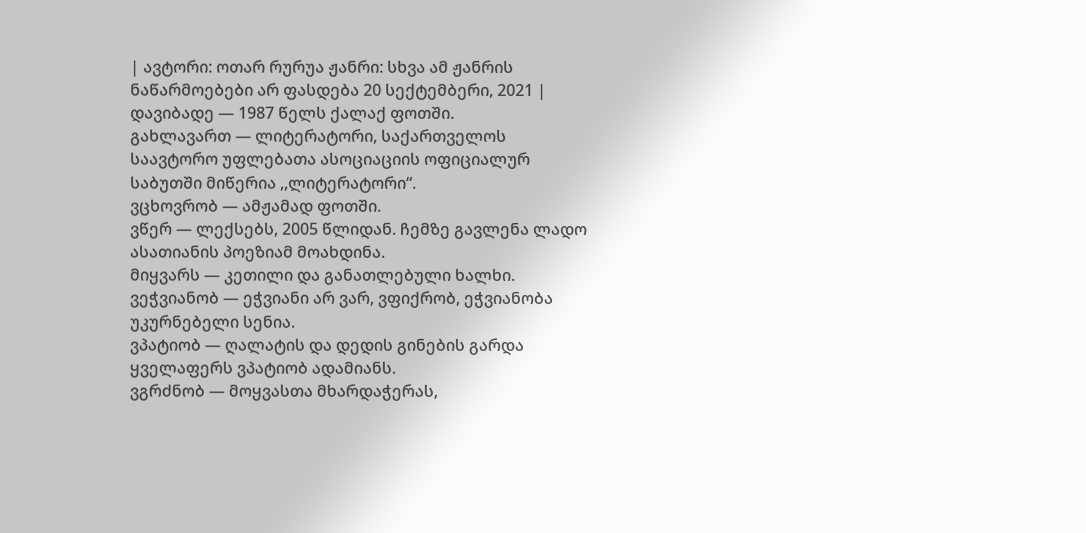| ავტორი: ოთარ რურუა ჟანრი: სხვა ამ ჟანრის ნაწარმოებები არ ფასდება 20 სექტემბერი, 2021 |
დავიბადე — 1987 წელს ქალაქ ფოთში.
გახლავართ — ლიტერატორი, საქართველოს საავტორო უფლებათა ასოციაციის ოფიციალურ საბუთში მიწერია ,,ლიტერატორი“.
ვცხოვრობ — ამჟამად ფოთში.
ვწერ — ლექსებს, 2005 წლიდან. ჩემზე გავლენა ლადო ასათიანის პოეზიამ მოახდინა.
მიყვარს — კეთილი და განათლებული ხალხი.
ვეჭვიანობ — ეჭვიანი არ ვარ, ვფიქრობ, ეჭვიანობა უკურნებელი სენია.
ვპატიობ — ღალატის და დედის გინების გარდა ყველაფერს ვპატიობ ადამიანს.
ვგრძნობ — მოყვასთა მხარდაჭერას,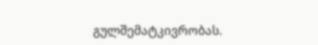გულშემატკივრობას.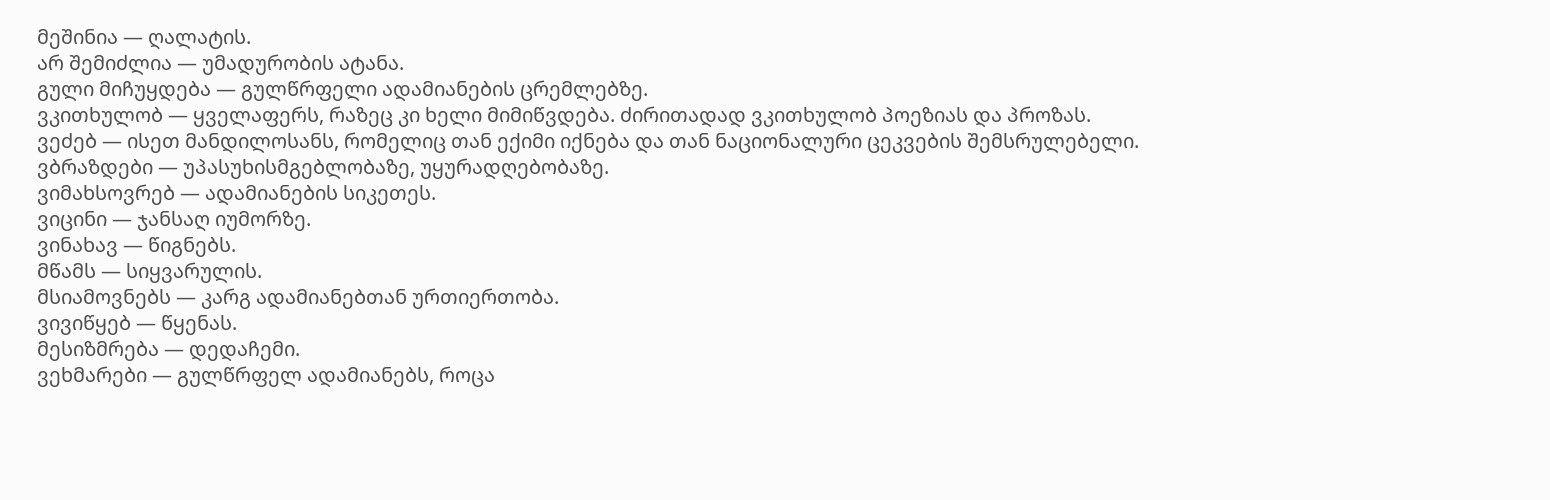მეშინია — ღალატის.
არ შემიძლია — უმადურობის ატანა.
გული მიჩუყდება — გულწრფელი ადამიანების ცრემლებზე.
ვკითხულობ — ყველაფერს, რაზეც კი ხელი მიმიწვდება. ძირითადად ვკითხულობ პოეზიას და პროზას.
ვეძებ — ისეთ მანდილოსანს, რომელიც თან ექიმი იქნება და თან ნაციონალური ცეკვების შემსრულებელი.
ვბრაზდები — უპასუხისმგებლობაზე, უყურადღებობაზე.
ვიმახსოვრებ — ადამიანების სიკეთეს.
ვიცინი — ჯანსაღ იუმორზე.
ვინახავ — წიგნებს.
მწამს — სიყვარულის.
მსიამოვნებს — კარგ ადამიანებთან ურთიერთობა.
ვივიწყებ — წყენას.
მესიზმრება — დედაჩემი.
ვეხმარები — გულწრფელ ადამიანებს, როცა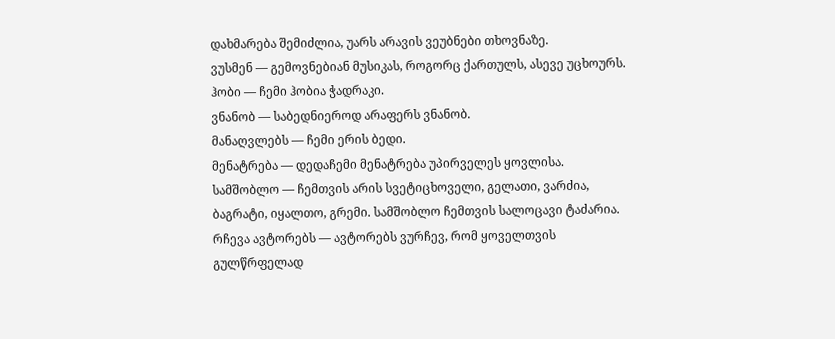დახმარება შემიძლია, უარს არავის ვეუბნები თხოვნაზე.
ვუსმენ — გემოვნებიან მუსიკას, როგორც ქართულს, ასევე უცხოურს.
ჰობი — ჩემი ჰობია ჭადრაკი.
ვნანობ — საბედნიეროდ არაფერს ვნანობ.
მანაღვლებს — ჩემი ერის ბედი.
მენატრება — დედაჩემი მენატრება უპირველეს ყოვლისა.
სამშობლო — ჩემთვის არის სვეტიცხოველი, გელათი, ვარძია, ბაგრატი, იყალთო, გრემი. სამშობლო ჩემთვის სალოცავი ტაძარია.
რჩევა ავტორებს — ავტორებს ვურჩევ, რომ ყოველთვის გულწრფელად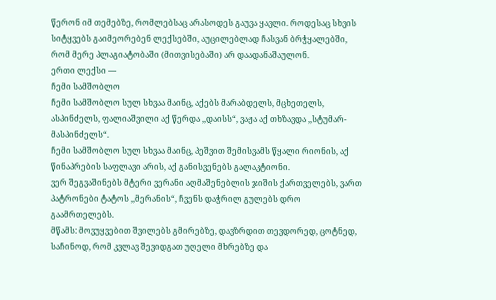წერონ იმ თემებზე, რომლებსაც არასოდეს გაუვა ყავლი. როდესაც სხვის სიტყვებს გაიმეორებენ ლექსებში, აუცილებლად ჩასვან ბრჭყალებში, რომ მერე პლაგიატობაში (მითვისებაში) არ დაადანაშაულონ.
ერთი ლექსი —
ჩემი სამშობლო
ჩემი სამშობლო სულ სხვაა მაინც, აქებს მარაბდელს, მცხეთელს, ასპინძელს, ფალიაშვილი აქ წერდა ,,დაისს“, ვაჟა აქ თხზავდა ,,სტუმარ-მასპინძელს“.
ჩემი სამშობლო სულ სხვაა მაინც, პეშვით შემისვამს წყალი რიონის, აქ წინაპრების საფლავი არის, აქ განისვენებს გალაკტიონი.
ვერ შეგვაშინებს მტერი ვერანი აღმაშენებლის ჯიშის ქართველებს, ვართ პატრონები ტატოს ,,მერანის“, ჩვენს დაჭრილ გულებს დრო გაამრთელებს.
მწამს: მოვუყვებით შვილებს გმირებზე, დავზრდით თევდორედ, ცოტნედ, საჩინოდ, რომ კვლავ შევიდგათ უღელი მხრებზე და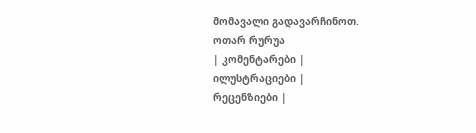მომავალი გადავარჩინოთ.
ოთარ რურუა
| კომენტარები |
ილუსტრაციები |
რეცენზიები |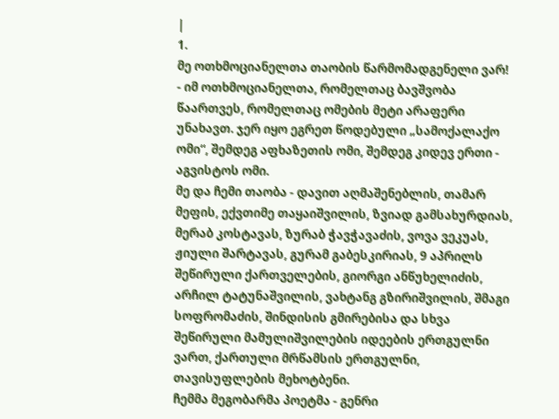|
1.
მე ოთხმოციანელთა თაობის წარმომადგენელი ვარ! - იმ ოთხმოციანელთა, რომელთაც ბავშვობა წაართვეს, რომელთაც ომების მეტი არაფერი უნახავთ. ჯერ იყო ეგრეთ წოდებული „სამოქალაქო ომი“, შემდეგ აფხაზეთის ომი, შემდეგ კიდევ ერთი - აგვისტოს ომი.
მე და ჩემი თაობა - დავით აღმაშენებლის, თამარ მეფის, ექვთიმე თაყაიშვილის, ზვიად გამსახურდიას, მერაბ კოსტავას, ზურაბ ჭავჭავაძის, ვოვა ვეკუას, ჟიული შარტავას, გურამ გაბესკირიას, 9 აპრილს შეწირული ქართველების, გიორგი ანწუხელიძის, არჩილ ტატუნაშვილის, ვახტანგ გზირიშვილის, შმაგი სოფრომაძის, შინდისის გმირებისა და სხვა შეწირული მამულიშვილების იდეების ერთგულნი ვართ, ქართული მრწამსის ერთგულნი, თავისუფლების მეხოტბენი.
ჩემმა მეგობარმა პოეტმა - გენრი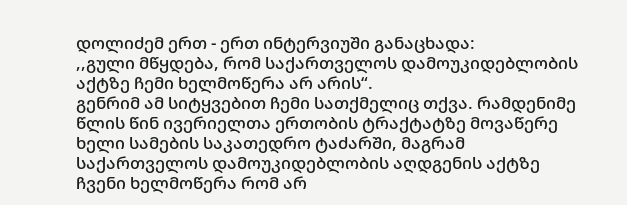დოლიძემ ერთ - ერთ ინტერვიუში განაცხადა:
,,გული მწყდება, რომ საქართველოს დამოუკიდებლობის აქტზე ჩემი ხელმოწერა არ არის“.
გენრიმ ამ სიტყვებით ჩემი სათქმელიც თქვა. რამდენიმე წლის წინ ივერიელთა ერთობის ტრაქტატზე მოვაწერე ხელი სამების საკათედრო ტაძარში, მაგრამ საქართველოს დამოუკიდებლობის აღდგენის აქტზე ჩვენი ხელმოწერა რომ არ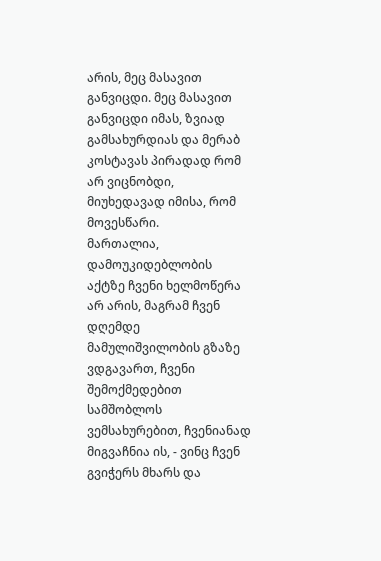არის, მეც მასავით განვიცდი. მეც მასავით განვიცდი იმას, ზვიად გამსახურდიას და მერაბ კოსტავას პირადად რომ არ ვიცნობდი, მიუხედავად იმისა, რომ მოვესწარი.
მართალია, დამოუკიდებლობის აქტზე ჩვენი ხელმოწერა არ არის, მაგრამ ჩვენ დღემდე მამულიშვილობის გზაზე ვდგავართ, ჩვენი შემოქმედებით სამშობლოს ვემსახურებით, ჩვენიანად მიგვაჩნია ის, - ვინც ჩვენ გვიჭერს მხარს და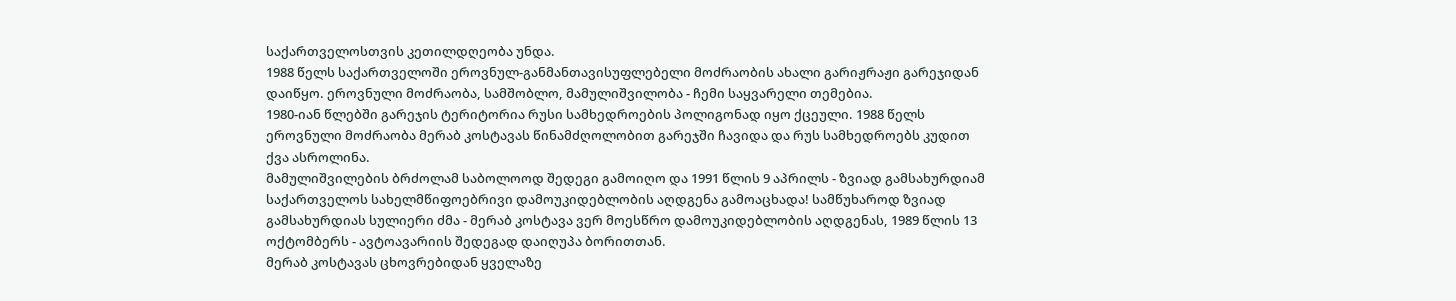საქართველოსთვის კეთილდღეობა უნდა.
1988 წელს საქართველოში ეროვნულ-განმანთავისუფლებელი მოძრაობის ახალი გარიჟრაჟი გარეჯიდან დაიწყო. ეროვნული მოძრაობა, სამშობლო, მამულიშვილობა - ჩემი საყვარელი თემებია.
1980-იან წლებში გარეჯის ტერიტორია რუსი სამხედროების პოლიგონად იყო ქცეული. 1988 წელს ეროვნული მოძრაობა მერაბ კოსტავას წინამძღოლობით გარეჯში ჩავიდა და რუს სამხედროებს კუდით ქვა ასროლინა.
მამულიშვილების ბრძოლამ საბოლოოდ შედეგი გამოიღო და 1991 წლის 9 აპრილს - ზვიად გამსახურდიამ საქართველოს სახელმწიფოებრივი დამოუკიდებლობის აღდგენა გამოაცხადა! სამწუხაროდ ზვიად გამსახურდიას სულიერი ძმა - მერაბ კოსტავა ვერ მოესწრო დამოუკიდებლობის აღდგენას, 1989 წლის 13 ოქტომბერს - ავტოავარიის შედეგად დაიღუპა ბორითთან.
მერაბ კოსტავას ცხოვრებიდან ყველაზე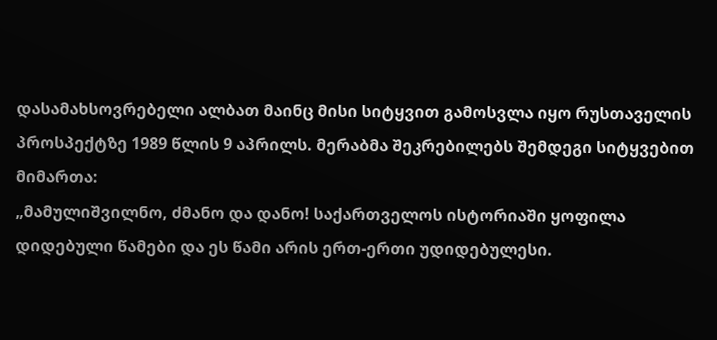დასამახსოვრებელი ალბათ მაინც მისი სიტყვით გამოსვლა იყო რუსთაველის პროსპექტზე 1989 წლის 9 აპრილს. მერაბმა შეკრებილებს შემდეგი სიტყვებით მიმართა:
„მამულიშვილნო, ძმანო და დანო! საქართველოს ისტორიაში ყოფილა დიდებული წამები და ეს წამი არის ერთ-ერთი უდიდებულესი.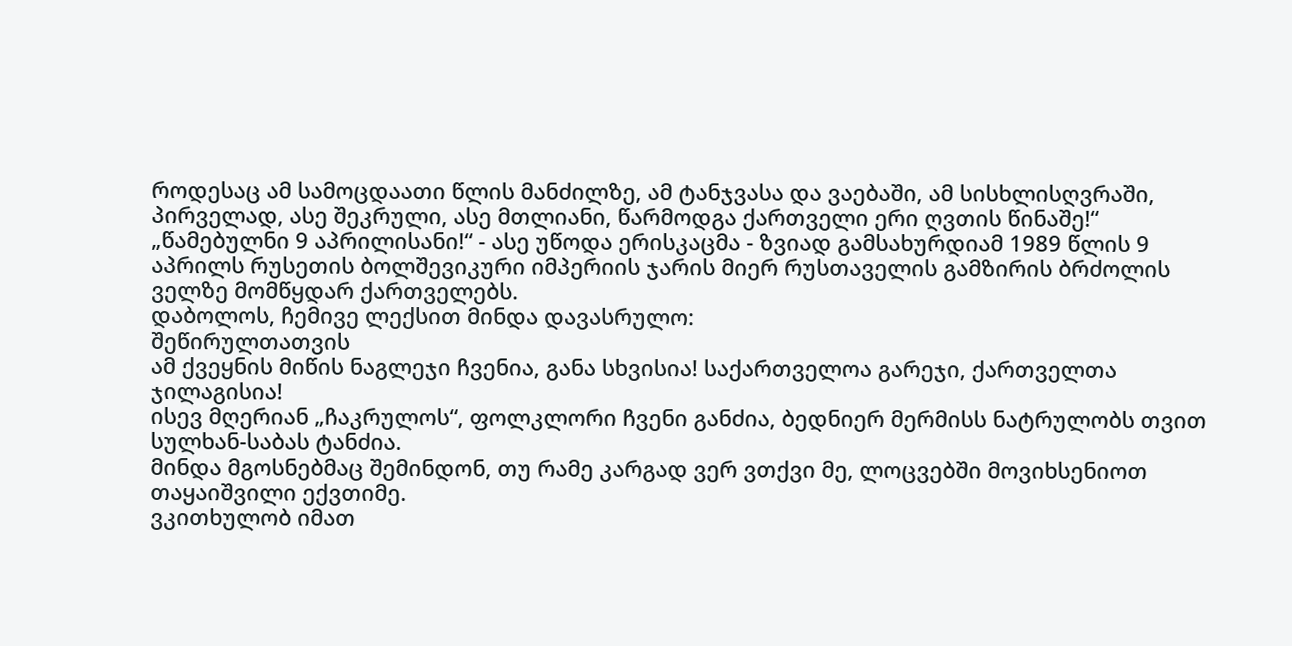როდესაც ამ სამოცდაათი წლის მანძილზე, ამ ტანჯვასა და ვაებაში, ამ სისხლისღვრაში, პირველად, ასე შეკრული, ასე მთლიანი, წარმოდგა ქართველი ერი ღვთის წინაშე!“
„წამებულნი 9 აპრილისანი!“ - ასე უწოდა ერისკაცმა - ზვიად გამსახურდიამ 1989 წლის 9 აპრილს რუსეთის ბოლშევიკური იმპერიის ჯარის მიერ რუსთაველის გამზირის ბრძოლის ველზე მომწყდარ ქართველებს.
დაბოლოს, ჩემივე ლექსით მინდა დავასრულო:
შეწირულთათვის
ამ ქვეყნის მიწის ნაგლეჯი ჩვენია, განა სხვისია! საქართველოა გარეჯი, ქართველთა ჯილაგისია!
ისევ მღერიან „ჩაკრულოს“, ფოლკლორი ჩვენი განძია, ბედნიერ მერმისს ნატრულობს თვით სულხან-საბას ტანძია.
მინდა მგოსნებმაც შემინდონ, თუ რამე კარგად ვერ ვთქვი მე, ლოცვებში მოვიხსენიოთ თაყაიშვილი ექვთიმე.
ვკითხულობ იმათ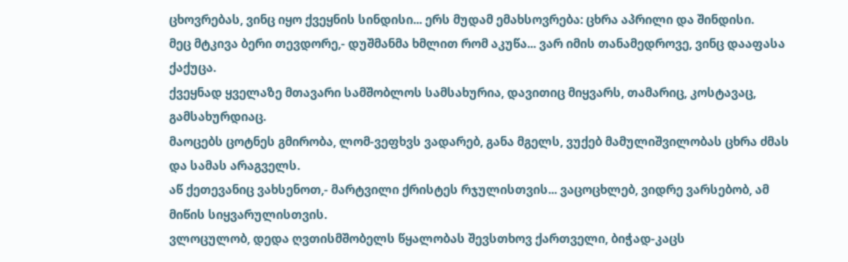ცხოვრებას, ვინც იყო ქვეყნის სინდისი... ერს მუდამ ემახსოვრება: ცხრა აპრილი და შინდისი.
მეც მტკივა ბერი თევდორე,- დუშმანმა ხმლით რომ აკუწა... ვარ იმის თანამედროვე, ვინც დააფასა ქაქუცა.
ქვეყნად ყველაზე მთავარი სამშობლოს სამსახურია, დავითიც მიყვარს, თამარიც, კოსტავაც, გამსახურდიაც.
მაოცებს ცოტნეს გმირობა, ლომ-ვეფხვს ვადარებ, განა მგელს, ვუქებ მამულიშვილობას ცხრა ძმას და სამას არაგველს.
აწ ქეთევანიც ვახსენოთ,- მარტვილი ქრისტეს რჯულისთვის... ვაცოცხლებ, ვიდრე ვარსებობ, ამ მიწის სიყვარულისთვის.
ვლოცულობ, დედა ღვთისმშობელს წყალობას შევსთხოვ ქართველი, ბიჭად-კაცს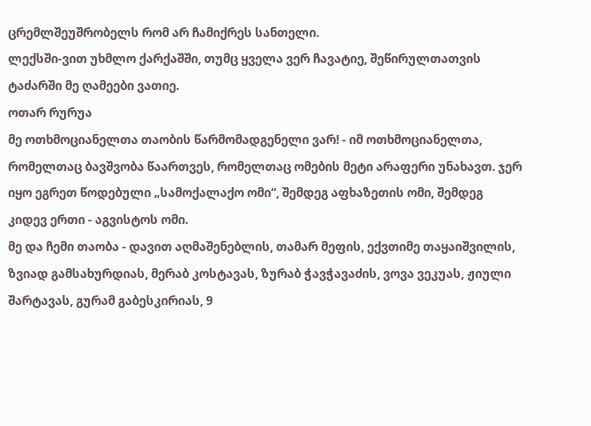ცრემლშეუშრობელს რომ არ ჩამიქრეს სანთელი.
ლექსში-ვით უხმლო ქარქაშში, თუმც ყველა ვერ ჩავატიე, შეწირულთათვის ტაძარში მე ღამეები ვათიე.
ოთარ რურუა
მე ოთხმოციანელთა თაობის წარმომადგენელი ვარ! - იმ ოთხმოციანელთა, რომელთაც ბავშვობა წაართვეს, რომელთაც ომების მეტი არაფერი უნახავთ. ჯერ იყო ეგრეთ წოდებული „სამოქალაქო ომი“, შემდეგ აფხაზეთის ომი, შემდეგ კიდევ ერთი - აგვისტოს ომი.
მე და ჩემი თაობა - დავით აღმაშენებლის, თამარ მეფის, ექვთიმე თაყაიშვილის, ზვიად გამსახურდიას, მერაბ კოსტავას, ზურაბ ჭავჭავაძის, ვოვა ვეკუას, ჟიული შარტავას, გურამ გაბესკირიას, 9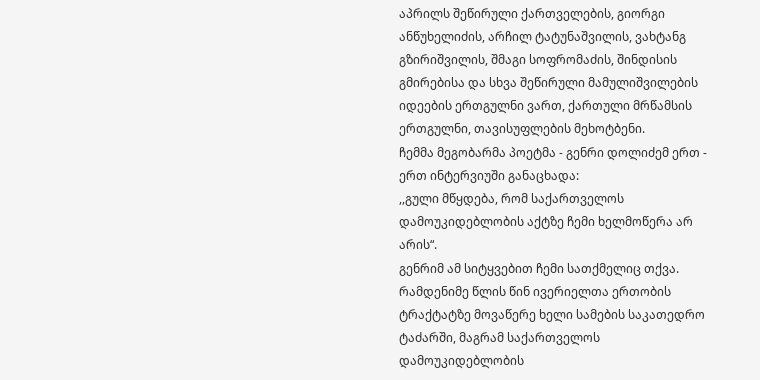აპრილს შეწირული ქართველების, გიორგი ანწუხელიძის, არჩილ ტატუნაშვილის, ვახტანგ გზირიშვილის, შმაგი სოფრომაძის, შინდისის გმირებისა და სხვა შეწირული მამულიშვილების იდეების ერთგულნი ვართ, ქართული მრწამსის ერთგულნი, თავისუფლების მეხოტბენი.
ჩემმა მეგობარმა პოეტმა - გენრი დოლიძემ ერთ - ერთ ინტერვიუში განაცხადა:
,,გული მწყდება, რომ საქართველოს დამოუკიდებლობის აქტზე ჩემი ხელმოწერა არ არის“.
გენრიმ ამ სიტყვებით ჩემი სათქმელიც თქვა. რამდენიმე წლის წინ ივერიელთა ერთობის ტრაქტატზე მოვაწერე ხელი სამების საკათედრო ტაძარში, მაგრამ საქართველოს დამოუკიდებლობის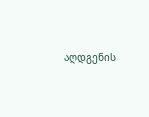აღდგენის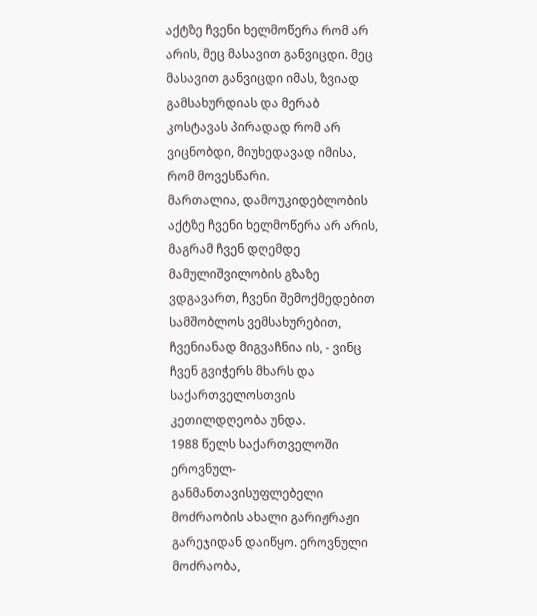აქტზე ჩვენი ხელმოწერა რომ არ არის, მეც მასავით განვიცდი. მეც მასავით განვიცდი იმას, ზვიად გამსახურდიას და მერაბ კოსტავას პირადად რომ არ ვიცნობდი, მიუხედავად იმისა, რომ მოვესწარი.
მართალია, დამოუკიდებლობის აქტზე ჩვენი ხელმოწერა არ არის, მაგრამ ჩვენ დღემდე მამულიშვილობის გზაზე ვდგავართ, ჩვენი შემოქმედებით სამშობლოს ვემსახურებით, ჩვენიანად მიგვაჩნია ის, - ვინც ჩვენ გვიჭერს მხარს და საქართველოსთვის კეთილდღეობა უნდა.
1988 წელს საქართველოში ეროვნულ-განმანთავისუფლებელი მოძრაობის ახალი გარიჟრაჟი გარეჯიდან დაიწყო. ეროვნული მოძრაობა,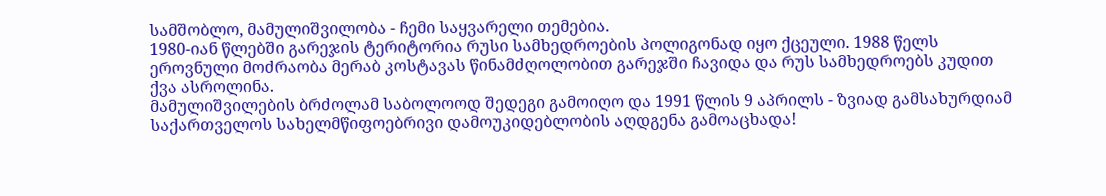სამშობლო, მამულიშვილობა - ჩემი საყვარელი თემებია.
1980-იან წლებში გარეჯის ტერიტორია რუსი სამხედროების პოლიგონად იყო ქცეული. 1988 წელს ეროვნული მოძრაობა მერაბ კოსტავას წინამძღოლობით გარეჯში ჩავიდა და რუს სამხედროებს კუდით ქვა ასროლინა.
მამულიშვილების ბრძოლამ საბოლოოდ შედეგი გამოიღო და 1991 წლის 9 აპრილს - ზვიად გამსახურდიამ საქართველოს სახელმწიფოებრივი დამოუკიდებლობის აღდგენა გამოაცხადა!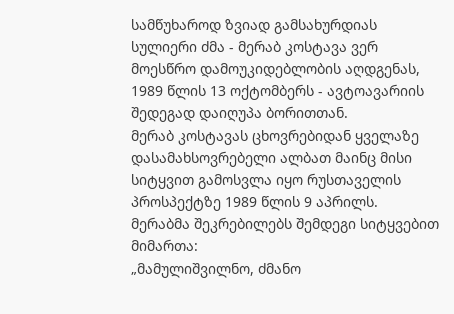სამწუხაროდ ზვიად გამსახურდიას სულიერი ძმა - მერაბ კოსტავა ვერ მოესწრო დამოუკიდებლობის აღდგენას, 1989 წლის 13 ოქტომბერს - ავტოავარიის შედეგად დაიღუპა ბორითთან.
მერაბ კოსტავას ცხოვრებიდან ყველაზე დასამახსოვრებელი ალბათ მაინც მისი სიტყვით გამოსვლა იყო რუსთაველის პროსპექტზე 1989 წლის 9 აპრილს. მერაბმა შეკრებილებს შემდეგი სიტყვებით მიმართა:
„მამულიშვილნო, ძმანო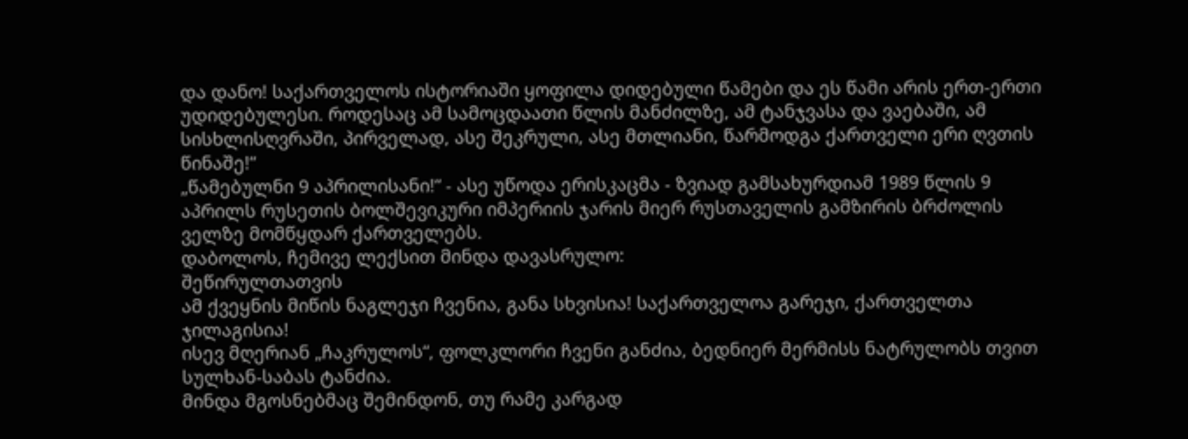და დანო! საქართველოს ისტორიაში ყოფილა დიდებული წამები და ეს წამი არის ერთ-ერთი უდიდებულესი. როდესაც ამ სამოცდაათი წლის მანძილზე, ამ ტანჯვასა და ვაებაში, ამ სისხლისღვრაში, პირველად, ასე შეკრული, ასე მთლიანი, წარმოდგა ქართველი ერი ღვთის წინაშე!“
„წამებულნი 9 აპრილისანი!“ - ასე უწოდა ერისკაცმა - ზვიად გამსახურდიამ 1989 წლის 9 აპრილს რუსეთის ბოლშევიკური იმპერიის ჯარის მიერ რუსთაველის გამზირის ბრძოლის ველზე მომწყდარ ქართველებს.
დაბოლოს, ჩემივე ლექსით მინდა დავასრულო:
შეწირულთათვის
ამ ქვეყნის მიწის ნაგლეჯი ჩვენია, განა სხვისია! საქართველოა გარეჯი, ქართველთა ჯილაგისია!
ისევ მღერიან „ჩაკრულოს“, ფოლკლორი ჩვენი განძია, ბედნიერ მერმისს ნატრულობს თვით სულხან-საბას ტანძია.
მინდა მგოსნებმაც შემინდონ, თუ რამე კარგად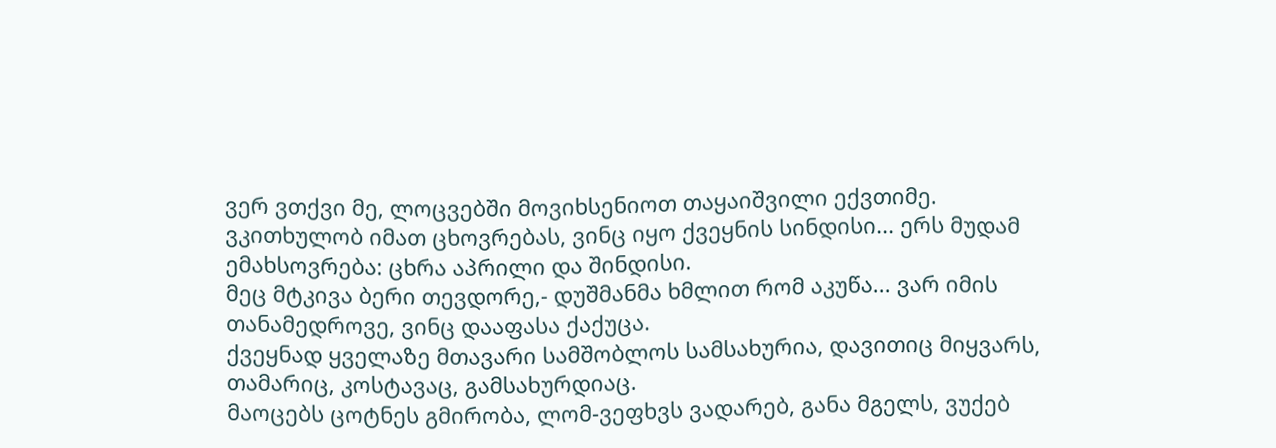ვერ ვთქვი მე, ლოცვებში მოვიხსენიოთ თაყაიშვილი ექვთიმე.
ვკითხულობ იმათ ცხოვრებას, ვინც იყო ქვეყნის სინდისი... ერს მუდამ ემახსოვრება: ცხრა აპრილი და შინდისი.
მეც მტკივა ბერი თევდორე,- დუშმანმა ხმლით რომ აკუწა... ვარ იმის თანამედროვე, ვინც დააფასა ქაქუცა.
ქვეყნად ყველაზე მთავარი სამშობლოს სამსახურია, დავითიც მიყვარს, თამარიც, კოსტავაც, გამსახურდიაც.
მაოცებს ცოტნეს გმირობა, ლომ-ვეფხვს ვადარებ, განა მგელს, ვუქებ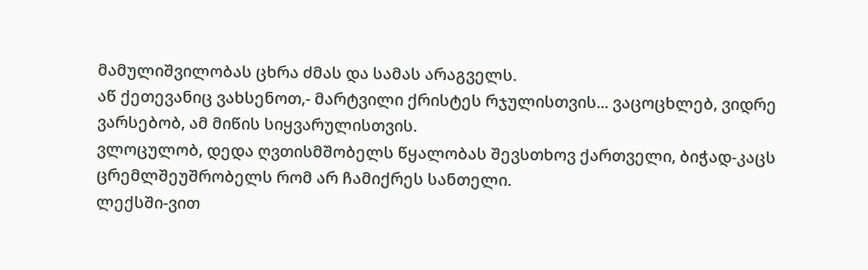მამულიშვილობას ცხრა ძმას და სამას არაგველს.
აწ ქეთევანიც ვახსენოთ,- მარტვილი ქრისტეს რჯულისთვის... ვაცოცხლებ, ვიდრე ვარსებობ, ამ მიწის სიყვარულისთვის.
ვლოცულობ, დედა ღვთისმშობელს წყალობას შევსთხოვ ქართველი, ბიჭად-კაცს ცრემლშეუშრობელს რომ არ ჩამიქრეს სანთელი.
ლექსში-ვით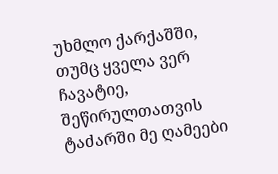უხმლო ქარქაშში, თუმც ყველა ვერ ჩავატიე, შეწირულთათვის ტაძარში მე ღამეები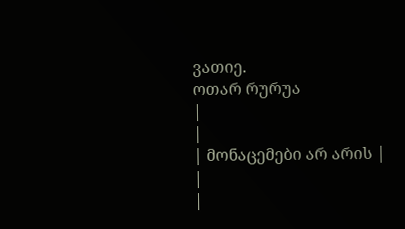ვათიე.
ოთარ რურუა
|
|
| მონაცემები არ არის |
|
|